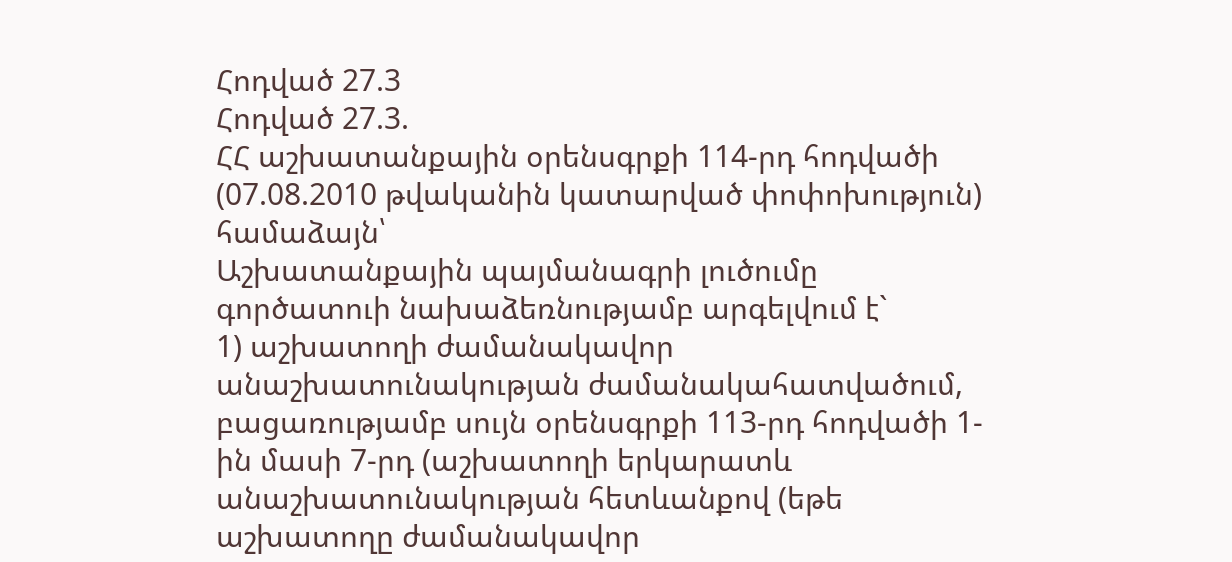Հոդված 27.3
Հոդված 27.3.
ՀՀ աշխատանքային օրենսգրքի 114-րդ հոդվածի (07.08.2010 թվականին կատարված փոփոխություն) համաձայն՝
Աշխատանքային պայմանագրի լուծումը գործատուի նախաձեռնությամբ արգելվում է`
1) աշխատողի ժամանակավոր անաշխատունակության ժամանակահատվածում, բացառությամբ սույն օրենսգրքի 113-րդ հոդվածի 1-ին մասի 7-րդ (աշխատողի երկարատև անաշխատունակության հետևանքով (եթե աշխատողը ժամանակավոր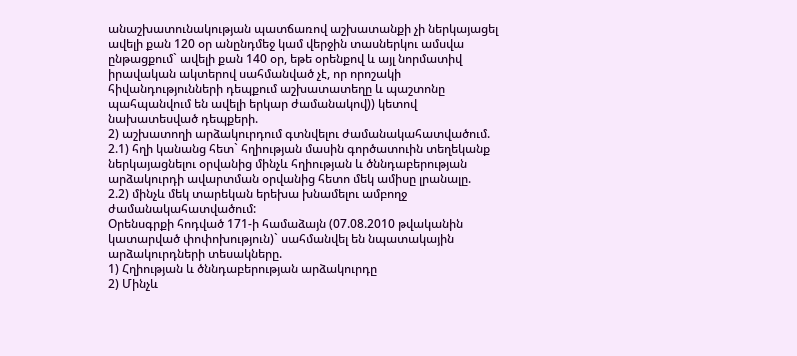անաշխատունակության պատճառով աշխատանքի չի ներկայացել ավելի քան 120 օր անընդմեջ կամ վերջին տասներկու ամսվա ընթացքում` ավելի քան 140 օր, եթե օրենքով և այլ նորմատիվ իրավական ակտերով սահմանված չէ, որ որոշակի հիվանդությունների դեպքում աշխատատեղը և պաշտոնը պահպանվում են ավելի երկար ժամանակով)) կետով նախատեսված դեպքերի.
2) աշխատողի արձակուրդում գտնվելու ժամանակահատվածում.
2.1) հղի կանանց հետ` հղիության մասին գործատուին տեղեկանք ներկայացնելու օրվանից մինչև հղիության և ծննդաբերության արձակուրդի ավարտման օրվանից հետո մեկ ամիսը լրանալը.
2.2) մինչև մեկ տարեկան երեխա խնամելու ամբողջ ժամանակահատվածում:
Օրենսգրքի հոդված 171-ի համաձայն (07.08.2010 թվականին կատարված փոփոխություն)` սահմանվել են նպատակային արձակուրդների տեսակները.
1) Հղիության և ծննդաբերության արձակուրդը
2) Մինչև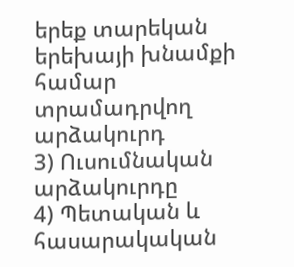երեք տարեկան երեխայի խնամքի համար տրամադրվող արձակուրդ
3) Ուսումնական արձակուրդը
4) Պետական և հասարակական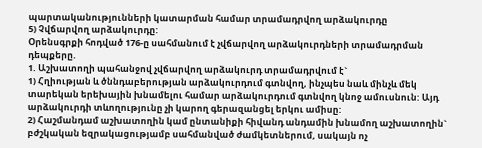պարտականությունների կատարման համար տրամադրվող արձակուրդը
5) Չվճարվող արձակուրդը:
Օրենսգրքի հոդված 176-ը սահմանում է չվճարվող արձակուրդների տրամադրման դեպքերը.
1. Աշխատողի պահանջով չվճարվող արձակուրդ տրամադրվում է`
1) Հղիության և ծննդաբերության արձակուրդում գտնվող, ինչպես նաև մինչև մեկ տարեկան երեխային խնամելու համար արձակուրդում գտնվող կնոջ ամուսնուն: Այդ արձակուրդի տևողությունը չի կարող գերազանցել երկու ամիսը:
2) Հաշմանդամ աշխատողին կամ ընտանիքի հիվանդ անդամին խնամող աշխատողին` բժշկական եզրակացությամբ սահմանված ժամկետներում, սակայն ոչ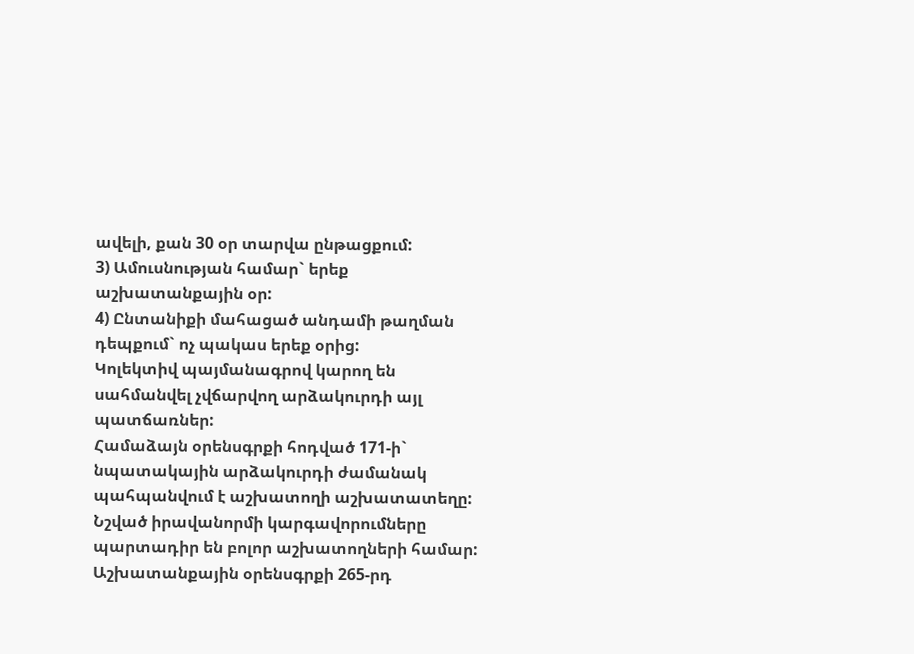ավելի, քան 30 օր տարվա ընթացքում:
3) Ամուսնության համար` երեք աշխատանքային օր:
4) Ընտանիքի մահացած անդամի թաղման դեպքում` ոչ պակաս երեք օրից:
Կոլեկտիվ պայմանագրով կարող են սահմանվել չվճարվող արձակուրդի այլ պատճառներ:
Համաձայն օրենսգրքի հոդված 171-ի` նպատակային արձակուրդի ժամանակ պահպանվում է աշխատողի աշխատատեղը:
Նշված իրավանորմի կարգավորումները պարտադիր են բոլոր աշխատողների համար:
Աշխատանքային օրենսգրքի 265-րդ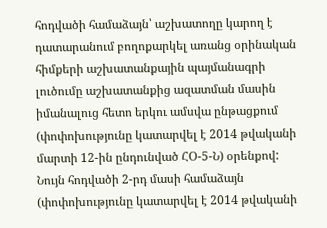հոդվածի համաձայն՝ աշխատողը կարող է դատարանում բողոքարկել առանց օրինական հիմքերի աշխատանքային պայմանագրի լուծումը աշխատանքից ազատման մասին իմանալուց հետո երկու ամսվա ընթացքում (փոփոխությունը կատարվել է 2014 թվականի մարտի 12-ին ընդունված ՀՕ-5-Ն) օրենքով: Նույն հոդվածի 2-րդ մասի համաձայն (փոփոխությունը կատարվել է 2014 թվականի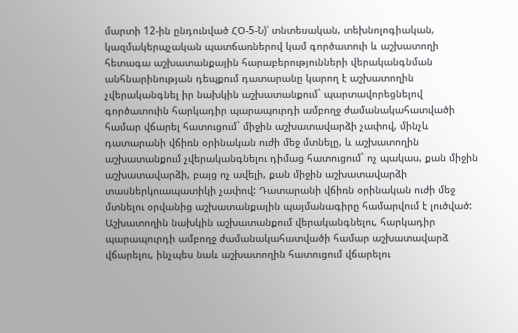մարտի 12-ին ընդունված ՀՕ-5-Ն)՝ տնտեսական, տեխնոլոգիական, կազմակերպչական պատճառներով կամ գործատուի և աշխատողի հետագա աշխատանքային հարաբերությունների վերականգնման անհնարինության դեպքում դատարանը կարող է աշխատողին չվերականգնել իր նախկին աշխատանքում` պարտավորեցնելով գործատուին հարկադիր պարապուրդի ամբողջ ժամանակահատվածի համար վճարել հատուցում` միջին աշխատավարձի չափով, մինչև դատարանի վճիռն օրինական ուժի մեջ մտնելը, և աշխատողին աշխատանքում չվերականգնելու դիմաց հատուցում` ոչ պակաս, քան միջին աշխատավարձի, բայց ոչ ավելի, քան միջին աշխատավարձի տասներկուապատիկի չափով: Դատարանի վճիռն օրինական ուժի մեջ մտնելու օրվանից աշխատանքային պայմանագիրը համարվում է լուծված:
Աշխատողին նախկին աշխատանքում վերականգնելու, հարկադիր պարապուրդի ամբողջ ժամանակահատվածի համար աշխատավարձ վճարելու, ինչպես նաև աշխատողին հատուցում վճարելու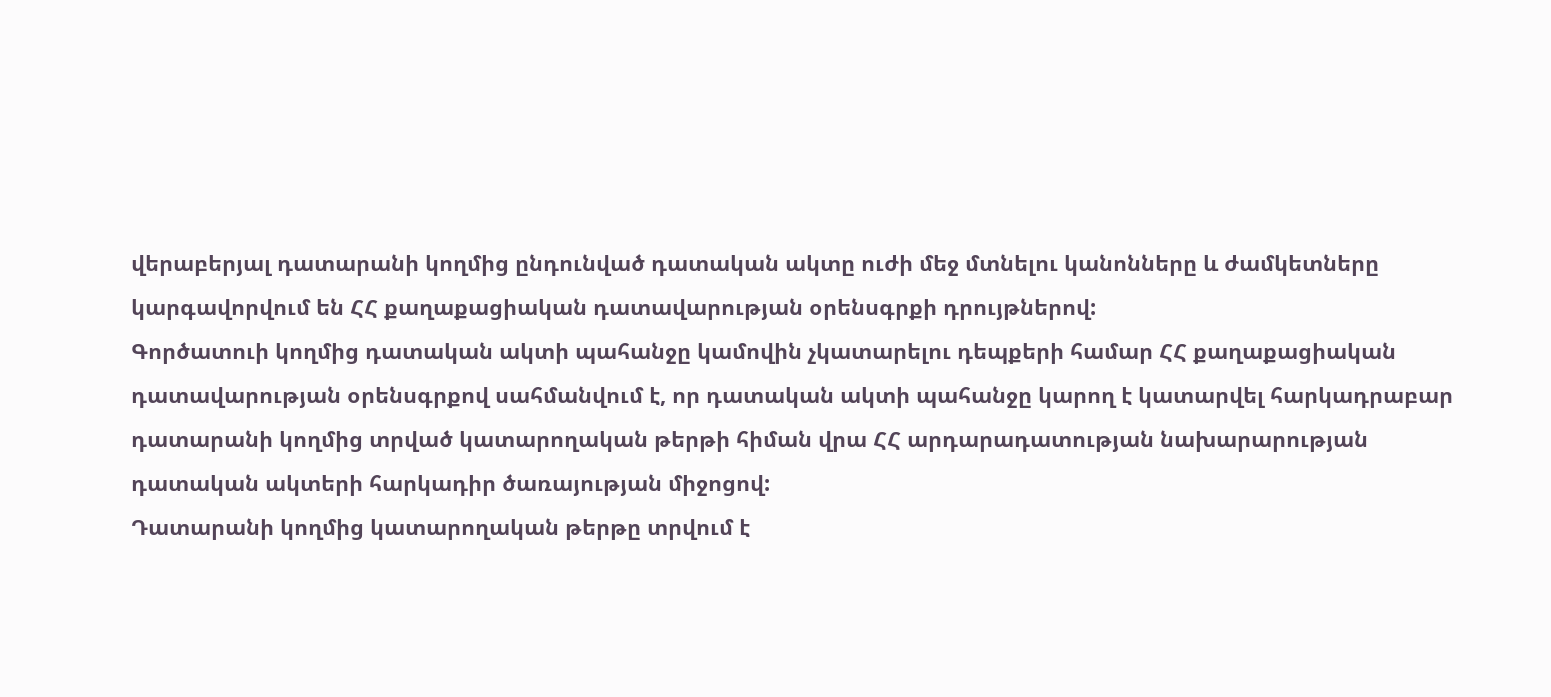վերաբերյալ դատարանի կողմից ընդունված դատական ակտը ուժի մեջ մտնելու կանոնները և ժամկետները կարգավորվում են ՀՀ քաղաքացիական դատավարության օրենսգրքի դրույթներով:
Գործատուի կողմից դատական ակտի պահանջը կամովին չկատարելու դեպքերի համար ՀՀ քաղաքացիական դատավարության օրենսգրքով սահմանվում է, որ դատական ակտի պահանջը կարող է կատարվել հարկադրաբար դատարանի կողմից տրված կատարողական թերթի հիման վրա ՀՀ արդարադատության նախարարության դատական ակտերի հարկադիր ծառայության միջոցով:
Դատարանի կողմից կատարողական թերթը տրվում է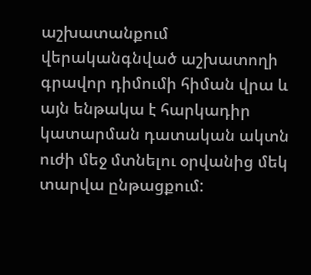աշխատանքում վերականգնված աշխատողի գրավոր դիմումի հիման վրա և այն ենթակա է հարկադիր կատարման դատական ակտն ուժի մեջ մտնելու օրվանից մեկ տարվա ընթացքում: